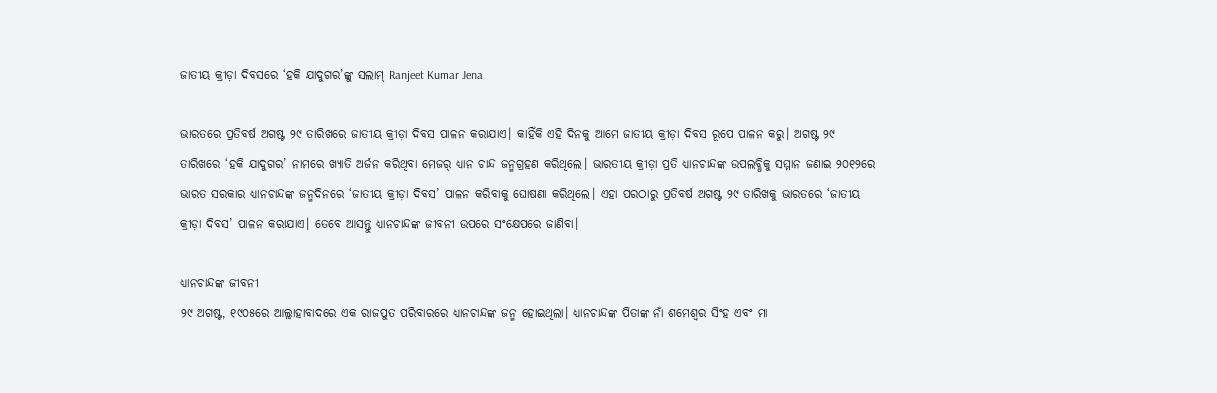ଜାତୀୟ କ୍ରୀଡ଼ା ଦିବସରେ ‘ହକି ଯାଦୁଗର’ଙ୍କୁ ସଲାମ୍ Ranjeet Kumar Jena

ଭାରତରେ ପ୍ରତିବର୍ଷ ଅଗଷ୍ଟ ୨୯ ତାରିଖରେ ଜାତୀୟ କ୍ରୀଡ଼ା ଦିବସ ପାଳନ କରାଯାଏ। କାହିଁକି ଏହି ଦିନକୁ ଆମେ ଜାତୀୟ କ୍ରୀଡ଼ା ଦିବସ ରୂପେ ପାଳନ କରୁ। ଅଗଷ୍ଟ ୨୯ ତାରିଖରେ ‘ହକି ଯାଦୁଗର’ ନାମରେ ଖ୍ୟାତି ଅର୍ଜନ କରିଥିବା ମେଜର୍ ଧ୍ୟାନ ଚାନ୍ଦ ଜନ୍ମଗ୍ରହଣ କରିଥିଲେ। ଭାରତୀୟ କ୍ରୀଡ଼ା ପ୍ରତି ଧ୍ୟାନଚାନ୍ଦଙ୍କ ଉପଲବ୍ଧିକୁ ସମ୍ମାନ ଜଣାଇ ୨୦୧୨ରେ ଭାରତ ସରକାର ଧ୍ୟାନଚାନ୍ଦଙ୍କ ଜନ୍ମଦିନରେ ‘ଜାତୀୟ କ୍ରୀଡ଼ା ଦିବସ’ ପାଳନ କରିବାକୁ ଘୋଷଣା କରିଥିଲେ। ଏହା ପରଠାରୁ ପ୍ରତିବର୍ଷ ଅଗଷ୍ଟ ୨୯ ତାରିଖକୁ ଭାରତରେ ‘ଜାତୀୟ କ୍ରୀଡ଼ା ଦିବସ’ ପାଳନ କରାଯାଏ। ତେବେ ଆସନ୍ତୁ ଧ୍ୟାନଚାନ୍ଦଙ୍କ ଜୀବନୀ ଉପରେ ସଂକ୍ଷେପରେ ଜାଣିବା।

ଧ୍ୟାନଚାନ୍ଦଙ୍କ ଜୀବନୀ
୨୯ ଅଗଷ୍ଟ, ୧୯୦୫ରେ ଆଲ୍ଲାହାବାଦରେ ଏକ ରାଜପୁତ ପରିବାରରେ ଧ୍ୟାନଚାନ୍ଦଙ୍କ ଜନ୍ମ ହୋଇଥିଲା। ଧ୍ୟାନଚାନ୍ଦଙ୍କ ପିତାଙ୍କ ନାଁ ଶମେଶ୍ୱର ସିଂହ ଏବଂ ମା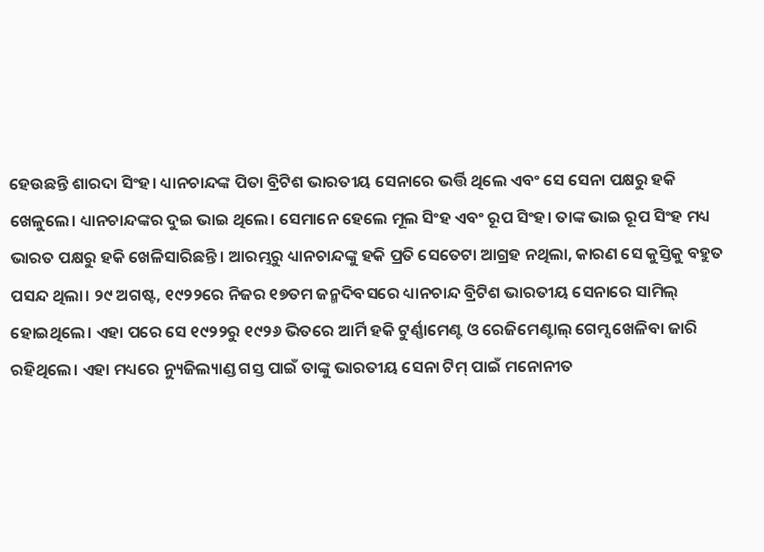ହେଉଛନ୍ତି ଶାରଦା ସିଂହ। ଧ୍ୟାନଚାନ୍ଦଙ୍କ ପିତା ବ୍ରିଟିଶ ଭାରତୀୟ ସେନାରେ ଭର୍ତ୍ତି ଥିଲେ ଏବଂ ସେ ସେନା ପକ୍ଷରୁ ହକି ଖେଳୁଲେ। ଧ୍ୟାନଚାନ୍ଦଙ୍କର ଦୁଇ ଭାଇ ଥିଲେ। ସେମାନେ ହେଲେ ମୂଲ ସିଂହ ଏବଂ ରୂପ ସିଂହ। ତାଙ୍କ ଭାଇ ରୂପ ସିଂହ ମଧ୍ୟ ଭାରତ ପକ୍ଷରୁ ହକି ଖେଳିସାରିଛନ୍ତି। ଆରମ୍ଭରୁ ଧ୍ୟାନଚାନ୍ଦଙ୍କୁ ହକି ପ୍ରତି ସେତେଟା ଆଗ୍ରହ ନଥିଲା, କାରଣ ସେ କୁସ୍ତିକୁ ବହୁତ ପସନ୍ଦ ଥିଲା। ୨୯ ଅଗଷ୍ଟ, ୧୯୨୨ରେ ନିଜର ୧୭ତମ ଜନ୍ମଦିବସରେ ଧ୍ୟାନଚାନ୍ଦ ବ୍ରିଟିଶ ଭାରତୀୟ ସେନାରେ ସାମିଲ୍ ହୋଇଥିଲେ। ଏହା ପରେ ସେ ୧୯୨୨ରୁ ୧୯୨୬ ଭିତରେ ଆର୍ମି ହକି ଟୁର୍ଣ୍ଣାମେଣ୍ଟ ଓ ରେଜିମେଣ୍ଟାଲ୍ ଗେମ୍ସ ଖେଳିବା ଜାରି ରହିଥିଲେ। ଏହା ମଧ୍ୟରେ ନ୍ୟୁଜିଲ୍ୟାଣ୍ଡ ଗସ୍ତ ପାଇଁ ତାଙ୍କୁ ଭାରତୀୟ ସେନା ଟିମ୍ ପାଇଁ ମନୋନୀତ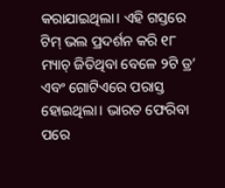କରାଯାଇଥିଲା। ଏହି ଗସ୍ତରେ ଟିମ୍ ଭଲ ପ୍ରଦର୍ଶନ କରି ୧୮ ମ୍ୟାଚ୍ ଜିତିଥିବା ବେଳେ ୨ଟି ଡ୍ର’ ଏବଂ ଗୋଟିଏରେ ପରାସ୍ତ ହୋଇଥିଲା। ଭାରତ ଫେରିବା ପରେ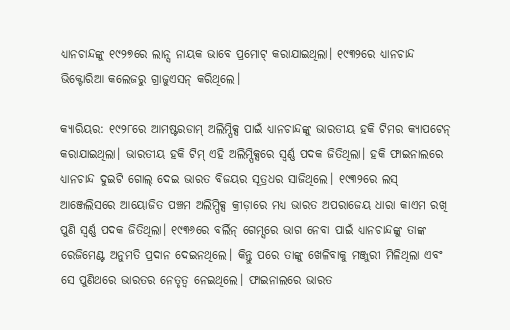ଧ୍ୟାନଚାନ୍ଦଙ୍କୁ ୧୯୨୭ରେ ଲାନ୍ସ ନାୟକ ଭାବେ ପ୍ରମୋଟ୍ କରାଯାଇଥିଲା। ୧୯୩୨ରେ ଧ୍ୟାନଚାନ୍ଦ ଭିକ୍ଟୋରିଆ କଲେଜରୁ ଗ୍ରାଜୁଏସନ୍ କରିଥିଲେ।

କ୍ୟାରିୟର: ୧୯୨୮ରେ ଆମଷ୍ଟରଡାମ୍ ଅଲିମ୍ପିକ୍ସ ପାଇଁ ଧ୍ୟାନଚାନ୍ଦଙ୍କୁ ଭାରତୀୟ ହକି ଟିମର କ୍ୟାପଟେନ୍ କରାଯାଇଥିଲା। ଭାରତୀୟ ହକି ଟିମ୍ ଏହି ଅଲିମ୍ପିକ୍ସରେ ସ୍ୱର୍ଣ୍ଣ ପଦକ ଜିତିଥିଲା। ହକି ଫାଇନାଲରେ ଧ୍ୟାନଚାନ୍ଦ ଦୁଇଟି ଗୋଲ୍ ଦେଇ ଭାରତ ବିଜୟର ସୂତ୍ରଧର ସାଜିଥିଲେ। ୧୯୩୨ରେ ଲସ୍ ଆଞ୍ଜେଲିସରେ ଆୟୋଜିତ ପଞ୍ଚମ ଅଲିମ୍ପିକ୍ସ କ୍ରୀଡ଼ାରେ ମଧ୍ୟ ଭାରତ ଅପରାଜେୟ ଧାରା କାଏମ ରଖି ପୁଣି ସ୍ୱର୍ଣ୍ଣ ପଦକ ଜିତିଥିଲା। ୧୯୩୬ରେ ବର୍ଲିନ୍ ଗେମ୍ସରେ ଭାଗ ନେବା ପାଇଁ ଧ୍ୟାନଚାନ୍ଦଙ୍କୁ ତାଙ୍କ ରେଜିମେଣ୍ଟ ଅନୁମତି ପ୍ରଦାନ ଦେଇନଥିଲେ। କିନ୍ତୁ ପରେ ତାଙ୍କୁ ଖେଳିବାକୁ ମଞ୍ଜୁରୀ ମିଳିଥିଲା ଏବଂ ସେ ପୁଣିଥରେ ଭାରତର ନେତୃତ୍ୱ ନେଇଥିଲେ। ଫାଇନାଲରେ ଭାରତ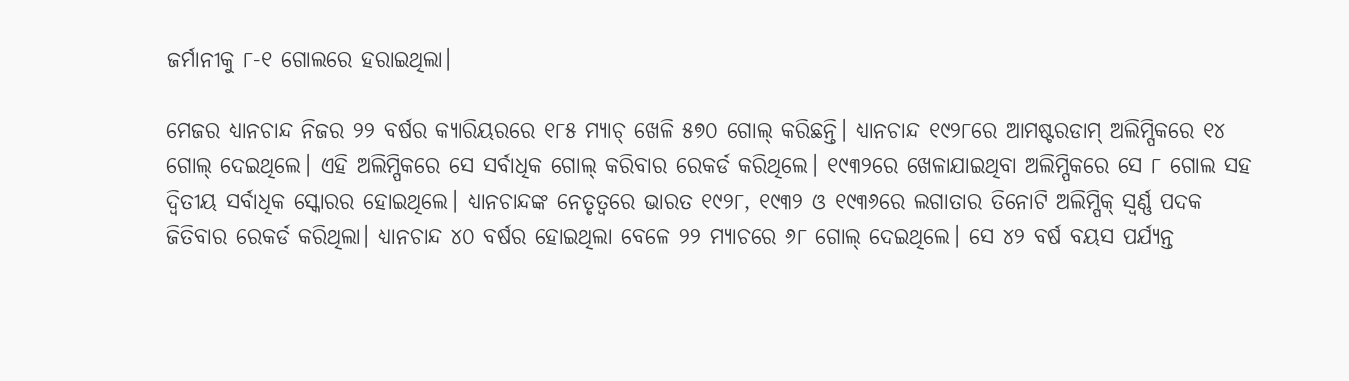ଜର୍ମାନୀକୁ ୮-୧ ଗୋଲରେ ହରାଇଥିଲା।

ମେଜର ଧ୍ୟାନଚାନ୍ଦ ନିଜର ୨୨ ବର୍ଷର କ୍ୟାରିୟରରେ ୧୮୫ ମ୍ୟାଚ୍ ଖେଳି ୫୭୦ ଗୋଲ୍ କରିଛନ୍ତି। ଧ୍ୟାନଚାନ୍ଦ ୧୯୨୮ରେ ଆମଷ୍ଟରଡାମ୍ ଅଲିମ୍ପିକରେ ୧୪ ଗୋଲ୍ ଦେଇଥିଲେ। ଏହି ଅଲିମ୍ପିକରେ ସେ ସର୍ବାଧିକ ଗୋଲ୍ କରିବାର ରେକର୍ଡ କରିଥିଲେ। ୧୯୩୨ରେ ଖେଳାଯାଇଥିବା ଅଲିମ୍ପିକରେ ସେ ୮ ଗୋଲ ସହ ଦ୍ୱିତୀୟ ସର୍ବାଧିକ ସ୍କୋରର ହୋଇଥିଲେ। ଧ୍ୟାନଚାନ୍ଦଙ୍କ ନେତୃତ୍ୱରେ ଭାରତ ୧୯୨୮, ୧୯୩୨ ଓ ୧୯୩୬ରେ ଲଗାତାର ତିନୋଟି ଅଲିମ୍ପିକ୍ ସ୍ୱର୍ଣ୍ଣ ପଦକ ଜିତିବାର ରେକର୍ଡ କରିଥିଲା। ଧ୍ୟାନଚାନ୍ଦ ୪୦ ବର୍ଷର ହୋଇଥିଲା ବେଳେ ୨୨ ମ୍ୟାଚରେ ୬୮ ଗୋଲ୍ ଦେଇଥିଲେ। ସେ ୪୨ ବର୍ଷ ବୟସ ପର୍ଯ୍ୟନ୍ତ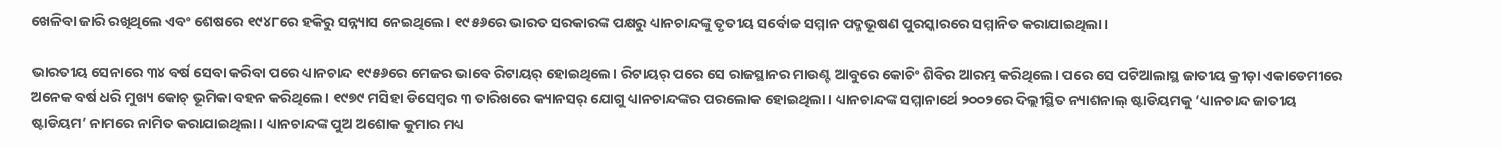ଖେଳିବା ଜାରି ରଖିଥିଲେ ଏବଂ ଶେଷରେ ୧୯୪୮ରେ ହକିରୁ ସନ୍ନ୍ୟାସ ନେଇଥିଲେ। ୧୯୫୬ରେ ଭାରତ ସରକାରଙ୍କ ପକ୍ଷରୁ ଧ୍ୟାନଚାନ୍ଦଙ୍କୁ ତୃତୀୟ ସର୍ବୋଚ୍ଚ ସମ୍ମାନ ପଦ୍ମଭୂଷଣ ପୁରସ୍କାରରେ ସମ୍ମାନିତ କରାଯାଇଥିଲା।

ଭାରତୀୟ ସେନାରେ ୩୪ ବର୍ଷ ସେବା କରିବା ପରେ ଧ୍ୟାନଚାନ୍ଦ ୧୯୫୬ରେ ମେଜର ଭାବେ ରିଟାୟର୍ ହୋଇଥିଲେ। ରିଟାୟର୍ ପରେ ସେ ରାଜସ୍ଥାନର ମାଉଣ୍ଟ ଆବୁରେ କୋଚିଂ ଶିବିର ଆରମ୍ଭ କରିଥିଲେ। ପରେ ସେ ପଟିଆଲାସ୍ଥ ଜାତୀୟ କ୍ରୀଡ଼ା ଏକାଡେମୀରେ ଅନେକ ବର୍ଷ ଧରି ମୁଖ୍ୟ କୋଚ୍ ଭୂମିକା ବହନ କରିଥିଲେ। ୧୯୭୯ ମସିହା ଡିସେମ୍ବର ୩ ତାରିଖରେ କ୍ୟାନସର୍ ଯୋଗୁ ଧ୍ୟାନଚାନ୍ଦଙ୍କର ପରଲୋକ ହୋଇଥିଲା। ଧ୍ୟାନଚାନ୍ଦଙ୍କ ସମ୍ମାନାର୍ଥେ ୨୦୦୨ରେ ଦିଲ୍ଲୀସ୍ଥିତ ନ୍ୟାଶନାଲ୍ ଷ୍ଟାଡିୟମକୁ ‘ଧ୍ୟାନଚାନ୍ଦ ଜାତୀୟ ଷ୍ଟାଡିୟମ’ ନାମରେ ନାମିତ କରାଯାଇଥିଲା। ଧ୍ୟାନଚାନ୍ଦଙ୍କ ପୁଅ ଅଶୋକ କୁମାର ମଧ୍ୟ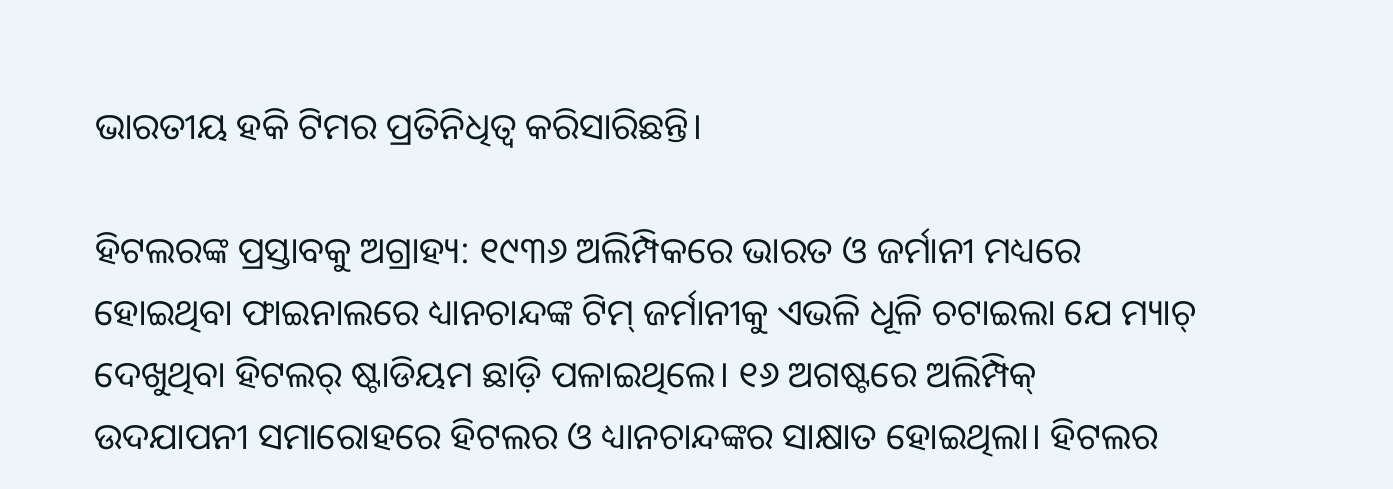ଭାରତୀୟ ହକି ଟିମର ପ୍ରତିନିଧିତ୍ୱ କରିସାରିଛନ୍ତି।

ହିଟଲରଙ୍କ ପ୍ରସ୍ତାବକୁ ଅଗ୍ରାହ୍ୟ: ୧୯୩୬ ଅଲିମ୍ପିକରେ ଭାରତ ଓ ଜର୍ମାନୀ ମଧ୍ୟରେ ହୋଇଥିବା ଫାଇନାଲରେ ଧ୍ୟାନଚାନ୍ଦଙ୍କ ଟିମ୍ ଜର୍ମାନୀକୁ ଏଭଳି ଧୂଳି ଚଟାଇଲା ଯେ ମ୍ୟାଚ୍ ଦେଖୁଥିବା ହିଟଲର୍ ଷ୍ଟାଡିୟମ ଛାଡ଼ି ପଳାଇଥିଲେ। ୧୬ ଅଗଷ୍ଟରେ ଅଲିମ୍ପିକ୍ ଉଦଯାପନୀ ସମାରୋହରେ ହିଟଲର ଓ ଧ୍ୟାନଚାନ୍ଦଙ୍କର ସାକ୍ଷାତ ହୋଇଥିଲା। ହିଟଲର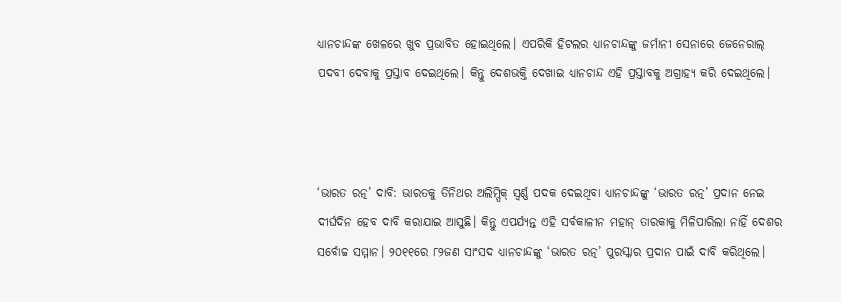ଧ୍ୟାନଚାନ୍ଦଙ୍କ ଖେଳରେ ଖୁବ ପ୍ରଭାବିତ ହୋଇଥିଲେ। ଏପରିକି ହିଟଲର ଧ୍ୟାନଚାନ୍ଦଙ୍କୁ ଜର୍ମାନୀ ସେନାରେ ଜେନେରାଲ୍ ପଦବୀ ଦେବାକୁ ପ୍ରସ୍ତାବ ଦେଇଥିଲେ। କିନ୍ତୁ ଦେଶଭକ୍ତି ଦେଖାଇ ଧ୍ୟାନଚାନ୍ଦ ଏହି ପ୍ରସ୍ତାବକୁ ଅଗ୍ରାହ୍ୟ କରି ଦେଇଥିଲେ।



‘ଭାରତ ରତ୍ନ’ ଦାବି: ଭାରତକୁ ତିନିଥର ଅଲିମ୍ପିକ୍ ସ୍ୱର୍ଣ୍ଣ ପଦକ ଦେଇଥିବା ଧ୍ୟାନଚାନ୍ଦଙ୍କୁ ‘ଭାରତ ରତ୍ନ’ ପ୍ରଦାନ ନେଇ ଦୀର୍ଘଦିନ ହେବ ଦାବି କରାଯାଇ ଆସୁଛି। କିନ୍ତୁ ଏପର୍ଯ୍ୟନ୍ତ ଏହି ସର୍ବକାଳୀନ ମହାନ୍ ତାରକାକୁ ମିଳିପାରିଲା ନାହିଁ ଦେଶର ସର୍ବୋଚ୍ଚ ସମ୍ମାନ। ୨୦୧୧ରେ ୮୨ଜଣ ସାଂସଦ ଧ୍ୟାନଚାନ୍ଦଙ୍କୁ ‘ଭାରତ ରତ୍ନ’ ପୁରସ୍କାର ପ୍ରଦାନ ପାଇଁ ଦାବି କରିଥିଲେ।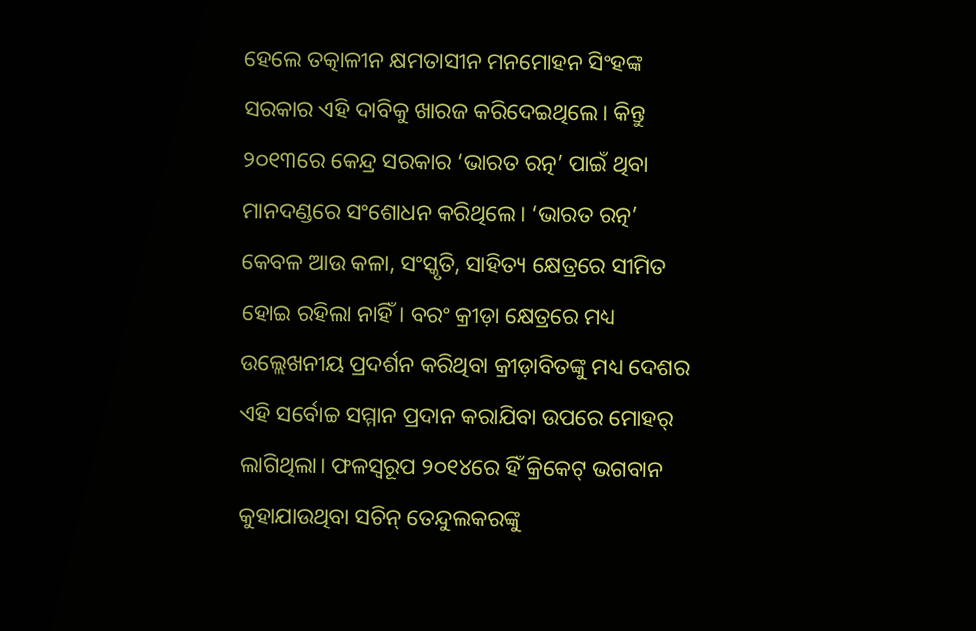ହେଲେ ତତ୍କାଳୀନ କ୍ଷମତାସୀନ ମନମୋହନ ସିଂହଙ୍କ ସରକାର ଏହି ଦାବିକୁ ଖାରଜ କରିଦେଇଥିଲେ। କିନ୍ତୁ ୨୦୧୩ରେ କେନ୍ଦ୍ର ସରକାର ‘ଭାରତ ରତ୍ନ’ ପାଇଁ ଥିବା ମାନଦଣ୍ଡରେ ସଂଶୋଧନ କରିଥିଲେ। ‘ଭାରତ ରତ୍ନ’ କେବଳ ଆଉ କଳା, ସଂସ୍କୃତି, ସାହିତ୍ୟ କ୍ଷେତ୍ରରେ ସୀମିତ ହୋଇ ରହିଲା ନାହିଁ। ବରଂ କ୍ରୀଡ଼ା କ୍ଷେତ୍ରରେ ମଧ୍ୟ ଉଲ୍ଲେଖନୀୟ ପ୍ରଦର୍ଶନ କରିଥିବା କ୍ରୀଡ଼ାବିତଙ୍କୁ ମଧ୍ୟ ଦେଶର ଏହି ସର୍ବୋଚ୍ଚ ସମ୍ମାନ ପ୍ରଦାନ କରାଯିବା ଉପରେ ମୋହର୍ ଲାଗିଥିଲା। ଫଳସ୍ୱରୂପ ୨୦୧୪ରେ ହିଁ କ୍ରିକେଟ୍‌ ଭଗବାନ କୁହାଯାଉଥିବା ସଚିନ୍ ତେନ୍ଦୁଲକରଙ୍କୁ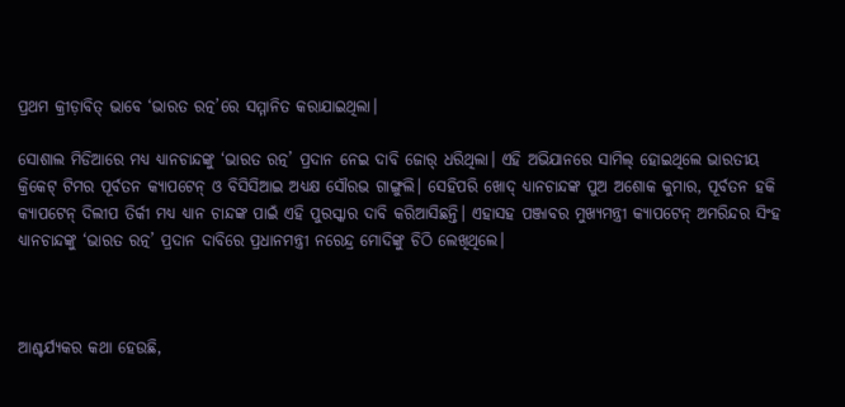ପ୍ରଥମ କ୍ରୀଡ଼ାବିତ୍ ଭାବେ ‘ଭାରତ ରତ୍ନ’ରେ ସମ୍ମାନିତ କରାଯାଇଥିଲା।

ସୋଶାଲ ମିଡିଆରେ ମଧ୍ୟ ଧ୍ୟାନଚାନ୍ଦଙ୍କୁ ‘ଭାରତ ରତ୍ନ’ ପ୍ରଦାନ ନେଇ ଦାବି ଜୋର୍ ଧରିଥିଲା। ଏହି ଅଭିଯାନରେ ସାମିଲ୍‌ ହୋଇଥିଲେ ଭାରତୀୟ କ୍ରିକେଟ୍ ଟିମର ପୂର୍ବତନ କ୍ୟାପଟେନ୍ ଓ ବିସିସିଆଇ ଅଧ୍ୟକ୍ଷ ସୌରଭ ଗାଙ୍ଗୁଲି। ସେହିପରି ଖୋଦ୍ ଧ୍ୟାନଚାନ୍ଦଙ୍କ ପୁଅ ଅଶୋକ କୁମାର, ପୂର୍ବତନ ହକି କ୍ୟାପଟେନ୍ ଦିଲୀପ ତିର୍କୀ ମଧ୍ୟ ଧ୍ୟାନ ଚାନ୍ଦଙ୍କ ପାଇଁ ଏହି ପୁରସ୍କାର ଦାବି କରିଆସିଛନ୍ତି। ଏହାସହ ପଞ୍ଜାବର ମୁଖ୍ୟମନ୍ତ୍ରୀ କ୍ୟାପଟେନ୍ ଅମରିନ୍ଦର ସିଂହ ଧ୍ୟାନଚାନ୍ଦଙ୍କୁ ‘ଭାରତ ରତ୍ନ’ ପ୍ରଦାନ ଦାବିରେ ପ୍ରଧାନମନ୍ତ୍ରୀ ନରେନ୍ଦ୍ର ମୋଦିଙ୍କୁ ଚିଠି ଲେଖିଥିଲେ।



ଆଶ୍ଚର୍ଯ୍ୟକର କଥା ହେଉଛି,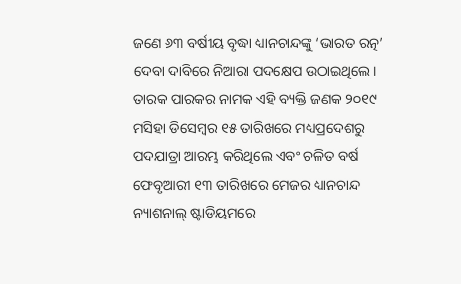ଜଣେ ୬୩ ବର୍ଷୀୟ ବୃଦ୍ଧା ଧ୍ୟାନଚାନ୍ଦଙ୍କୁ ‘ଭାରତ ରତ୍ନ’ ଦେବା ଦାବିରେ ନିଆରା ପଦକ୍ଷେପ ଉଠାଇଥିଲେ। ତାରକ ପାରକର ନାମକ ଏହି ବ୍ୟକ୍ତି ଜଣକ ୨୦୧୯ ମସିହା ଡିସେମ୍ବର ୧୫ ତାରିଖରେ ମଧ୍ୟପ୍ରଦେଶରୁ ପଦଯାତ୍ରା ଆରମ୍ଭ କରିଥିଲେ ଏବଂ ଚଳିତ ବର୍ଷ ଫେବୃଆରୀ ୧୩ ତାରିଖରେ ମେଜର ଧ୍ୟାନଚାନ୍ଦ ନ୍ୟାଶନାଲ୍ ଷ୍ଟାଡିୟମରେ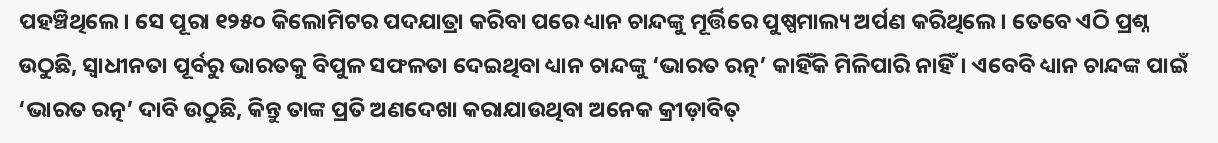ପହଞ୍ଚିଥିଲେ। ସେ ପୂରା ୧୨୫୦ କିଲୋମିଟର ପଦଯାତ୍ରା କରିବା ପରେ ଧ୍ୟାନ ଚାନ୍ଦଙ୍କୁ ମୂର୍ତ୍ତିରେ ପୁଷ୍ପମାଲ୍ୟ ଅର୍ପଣ କରିଥିଲେ। ତେବେ ଏଠି ପ୍ରଶ୍ନ ଉଠୁଛି, ସ୍ୱାଧୀନତା ପୂର୍ବରୁ ଭାରତକୁ ବିପୁଳ ସଫଳତା ଦେଇଥିବା ଧ୍ୟାନ ଚାନ୍ଦଙ୍କୁ ‘ଭାରତ ରତ୍ନ’ କାହିଁକି ମିଳିପାରି ନାହିଁ। ଏବେବି ଧ୍ୟାନ ଚାନ୍ଦଙ୍କ ପାଇଁ ‘ଭାରତ ରତ୍ନ’ ଦାବି ଉଠୁଛି, କିନ୍ତୁ ତାଙ୍କ ପ୍ରତି ଅଣଦେଖା କରାଯାଉଥିବା ଅନେକ କ୍ରୀଡ଼ାବିତ୍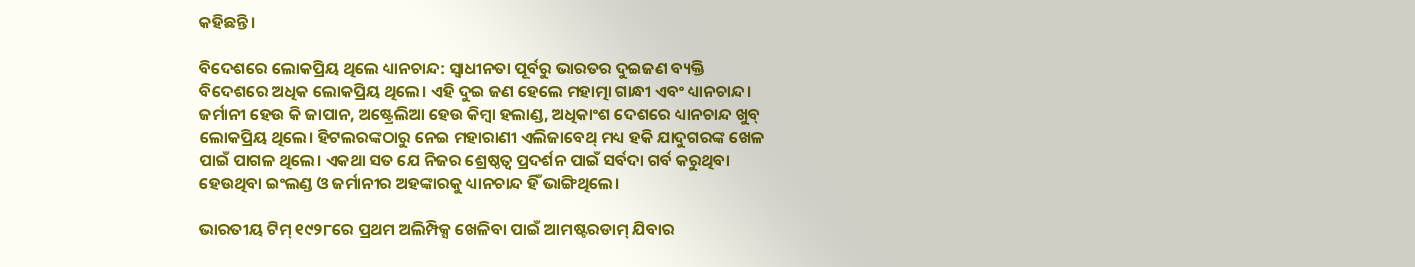କହିଛନ୍ତି।

ବିଦେଶରେ ଲୋକପ୍ରିୟ ଥିଲେ ଧ୍ୟାନଚାନ୍ଦ: ସ୍ୱାଧୀନତା ପୂର୍ବରୁ ଭାରତର ଦୁଇଜଣ ବ୍ୟକ୍ତି ବିଦେଶରେ ଅଧିକ ଲୋକପ୍ରିୟ ଥିଲେ। ଏହି ଦୁଇ ଜଣ ହେଲେ ମହାତ୍ମା ଗାନ୍ଧୀ ଏବଂ ଧ୍ୟାନଚାନ୍ଦ। ଜର୍ମାନୀ ହେଉ କି ଜାପାନ, ଅଷ୍ଟ୍ରେଲିଆ ହେଉ କିମ୍ବା ହଲାଣ୍ଡ, ଅଧିକାଂଶ ଦେଶରେ ଧ୍ୟାନଚାନ୍ଦ ଖୁବ୍ ଲୋକପ୍ରିୟ ଥିଲେ। ହିଟଲରଙ୍କଠାରୁ ନେଇ ମହାରାଣୀ ଏଲିଜାବେଥ୍ ମଧ୍ୟ ହକି ଯାଦୁଗରଙ୍କ ଖେଳ ପାଇଁ ପାଗଳ ଥିଲେ। ଏକଥା ସତ ଯେ ନିଜର ଶ୍ରେଷ୍ଠତ୍ୱ ପ୍ରଦର୍ଶନ ପାଇଁ ସର୍ବଦା ଗର୍ବ କରୁଥିବା ହେଉଥିବା ଇଂଲଣ୍ଡ ଓ ଜର୍ମାନୀର ଅହଙ୍କାରକୁ ଧ୍ୟାନଚାନ୍ଦ ହିଁ ଭାଙ୍ଗିଥିଲେ।

ଭାରତୀୟ ଟିମ୍ ୧୯୨୮ରେ ପ୍ରଥମ ଅଲିମ୍ପିକ୍ସ ଖେଳିବା ପାଇଁ ଆମଷ୍ଟରଡାମ୍ ଯିବାର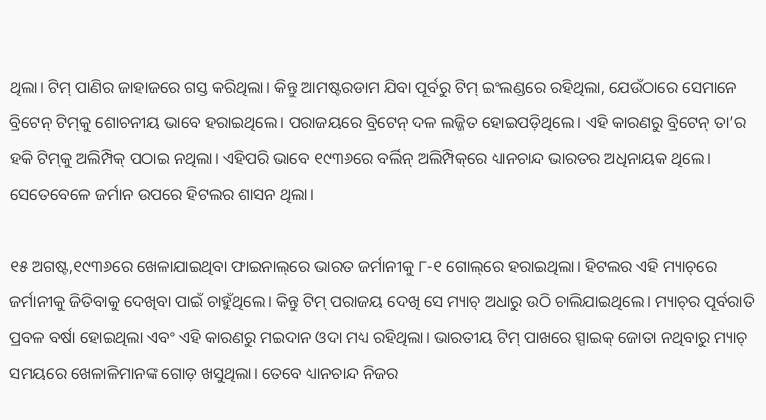ଥିଲା। ଟିମ୍ ପାଣିର ଜାହାଜରେ ଗସ୍ତ କରିଥିଲା। କିନ୍ତୁ ଆମଷ୍ଟରଡାମ ଯିବା ପୂର୍ବରୁ ଟିମ୍ ଇଂଲଣ୍ଡରେ ରହିଥିଲା, ଯେଉଁଠାରେ ସେମାନେ ବ୍ରିଟେନ୍ ଟିମ୍‌କୁ ଶୋଚନୀୟ ଭାବେ ହରାଇଥିଲେ। ପରାଜୟରେ ବ୍ରିଟେନ୍ ଦଳ ଲଜ୍ଜିତ ହୋଇପଡ଼ିଥିଲେ। ଏହି କାରଣରୁ ବ୍ରିଟେନ୍ ତା’ର ହକି ଟିମ୍‌କୁ ଅଲିମ୍ପିକ୍ ପଠାଇ ନଥିଲା। ଏହିପରି ଭାବେ ୧୯୩୬ରେ ବର୍ଲିନ୍ ଅଲିମ୍ପିକ୍‌ରେ ଧ୍ୟାନଚାନ୍ଦ ଭାରତର ଅଧିନାୟକ ଥିଲେ। ସେତେବେଳେ ଜର୍ମାନ ଉପରେ ହିଟଲର ଶାସନ ଥିଲା।

୧୫ ଅଗଷ୍ଟ,୧୯୩୬ରେ ଖେଳାଯାଇଥିବା ଫାଇନାଲ୍‌ରେ ଭାରତ ଜର୍ମାନୀକୁ ୮-୧ ଗୋଲ୍‌ରେ ହରାଇଥିଲା। ହିଟଲର ଏହି ମ୍ୟାଚ୍‌ରେ ଜର୍ମାନୀକୁ ଜିତିବାକୁ ଦେଖିବା ପାଇଁ ଚାହୁଁଥିଲେ। କିନ୍ତୁ ଟିମ୍ ପରାଜୟ ଦେଖି ସେ ମ୍ୟାଚ୍ ଅଧାରୁ ଉଠି ଚାଲିଯାଇଥିଲେ। ମ୍ୟାଚ୍‌ର ପୂର୍ବରାତି ପ୍ରବଳ ବର୍ଷା ହୋଇଥିଲା ଏବଂ ଏହି କାରଣରୁ ମଇଦାନ ଓଦା ମଧ୍ୟ ରହିଥିଲା। ଭାରତୀୟ ଟିମ୍ ପାଖରେ ସ୍ପାଇକ୍ ଜୋତା ନଥିବାରୁ ମ୍ୟାଚ୍ ସମୟରେ ଖେଳାଳିମାନଙ୍କ ଗୋଡ଼ ଖସୁଥିଲା। ତେବେ ଧ୍ୟାନଚାନ୍ଦ ନିଜର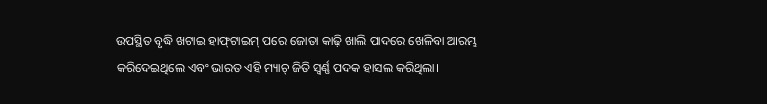ଉପସ୍ଥିତ ବୃଦ୍ଧି ଖଟାଇ ହାଫ୍‌ଟାଇମ୍ ପରେ ଜୋତା କାଢ଼ି ଖାଲି ପାଦରେ ଖେଳିବା ଆରମ୍ଭ କରିଦେଇଥିଲେ ଏବଂ ଭାରତ ଏହି ମ୍ୟାଚ୍ ଜିତି ସ୍ୱର୍ଣ୍ଣ ପଦକ ହାସଲ କରିଥିଲା।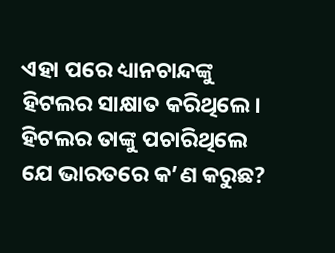ଏହା ପରେ ଧ୍ୟାନଚାନ୍ଦଙ୍କୁ ହିଟଲର ସାକ୍ଷାତ କରିଥିଲେ। ହିଟଲର ତାଙ୍କୁ ପଚାରିଥିଲେ ଯେ ଭାରତରେ କ’ଣ କରୁଛ?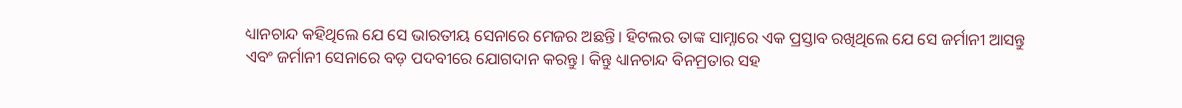ଧ୍ୟାନଚାନ୍ଦ କହିଥିଲେ ଯେ ସେ ଭାରତୀୟ ସେନାରେ ମେଜର ଅଛନ୍ତି। ହିଟଲର ତାଙ୍କ ସାମ୍ନାରେ ଏକ ପ୍ରସ୍ତାବ ରଖିଥିଲେ ଯେ ସେ ଜର୍ମାନୀ ଆସନ୍ତୁ ଏବଂ ଜର୍ମାନୀ ସେନାରେ ବଡ଼ ପଦବୀରେ ଯୋଗଦାନ କରନ୍ତୁ। କିନ୍ତୁ ଧ୍ୟାନଚାନ୍ଦ ବିନମ୍ରତାର ସହ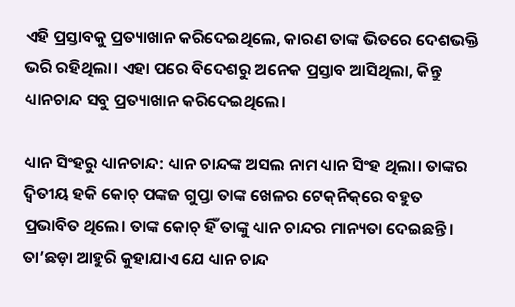ଏହି ପ୍ରସ୍ତାବକୁ ପ୍ରତ୍ୟାଖାନ କରିଦେଇଥିଲେ, କାରଣ ତାଙ୍କ ଭିତରେ ଦେଶଭକ୍ତି ଭରି ରହିଥିଲା। ଏହା ପରେ ବିଦେଶରୁ ଅନେକ ପ୍ରସ୍ତାବ ଆସିଥିଲା, କିନ୍ତୁ ଧ୍ୟାନଚାନ୍ଦ ସବୁ ପ୍ରତ୍ୟାଖାନ କରିଦେଇଥିଲେ।

ଧ୍ୟାନ ସିଂହରୁ ଧ୍ୟାନଚାନ୍ଦ: ଧ୍ୟାନ ଚାନ୍ଦଙ୍କ ଅସଲ ନାମ ଧ୍ୟାନ ସିଂହ ଥିଲା। ତାଙ୍କର ଦ୍ୱିତୀୟ ହକି କୋଚ୍ ପଙ୍କଜ ଗୁପ୍ତା ତାଙ୍କ ଖେଳର ଟେକ୍‌ନିକ୍‌ରେ ବହୁତ ପ୍ରଭାବିତ ଥିଲେ। ତାଙ୍କ କୋଚ୍ ହିଁ ତାଙ୍କୁ ଧ୍ୟାନ ଚାନ୍ଦର ମାନ୍ୟତା ଦେଇଛନ୍ତି। ତା’ଛଡ଼ା ଆହୁରି କୁହାଯାଏ ଯେ ଧ୍ୟାନ ଚାନ୍ଦ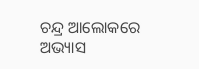ଚନ୍ଦ୍ର ଆଲୋକରେ ଅଭ୍ୟାସ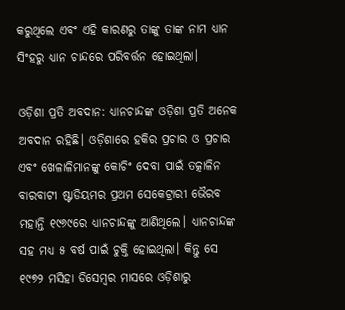କରୁଥିଲେ ଏବଂ ଏହି କାରଣରୁ ତାଙ୍କୁ ତାଙ୍କ ନାମ ଧ୍ୟାନ ସିଂହରୁ ଧ୍ୟାନ ଚାନ୍ଦରେ ପରିବର୍ତ୍ତନ ହୋଇଥିଲା।

ଓଡ଼ିଶା ପ୍ରତି ଅବଦାନ: ଧ୍ୟାନଚାନ୍ଦଙ୍କ ଓଡ଼ିଶା ପ୍ରତି ଅନେକ ଅବଦାନ ରହିଛି। ଓଡ଼ିଶାରେ ହକିର ପ୍ରଚାର ଓ ପ୍ରଚାର ଏବଂ ଖେଳାଳିମାନଙ୍କୁ କୋଚିଂ ଦେବା ପାଇଁ ତତ୍କାଳିନ ବାରବାଟୀ ଷ୍ଟାଡିୟମର ପ୍ରଥମ ସେକେଟ୍ରାରୀ ଭୈରବ ମହାନ୍ତି ୧୯୬୯ରେ ଧ୍ୟାନଚାନ୍ଦଙ୍କୁ ଆଣିଥିଲେ। ଧ୍ୟାନଚାନ୍ଦଙ୍କ ସହ ମଧ୍ୟ ୫ ବର୍ଷ ପାଇଁ ଚୁକ୍ତି ହୋଇଥିଲା। କିନ୍ତୁ ସେ ୧୯୭୨ ମସିହା ଡିସେମ୍ବର ମାସରେ ଓଡ଼ିଶାରୁ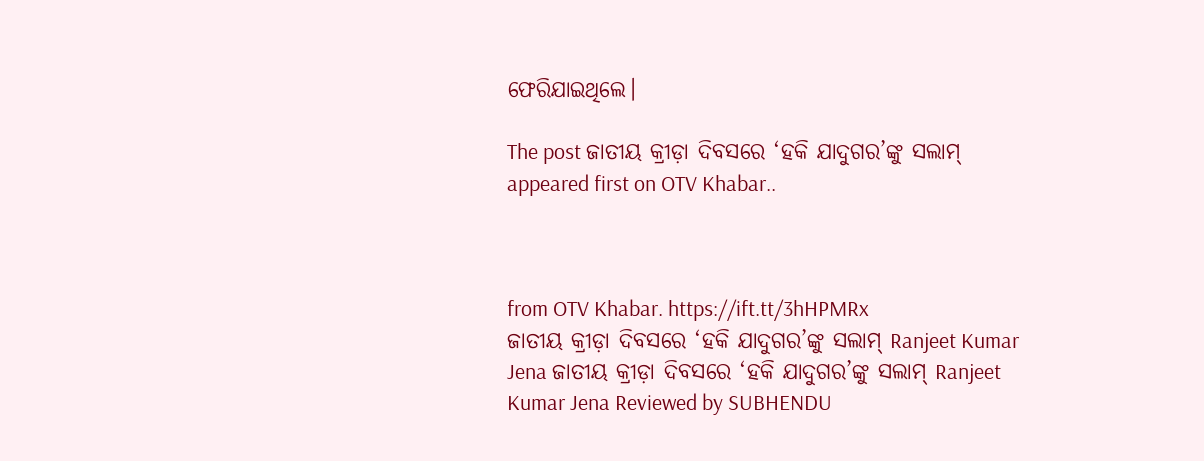ଫେରିଯାଇଥିଲେ।

The post ଜାତୀୟ କ୍ରୀଡ଼ା ଦିବସରେ ‘ହକି ଯାଦୁଗର’ଙ୍କୁ ସଲାମ୍ appeared first on OTV Khabar..



from OTV Khabar. https://ift.tt/3hHPMRx
ଜାତୀୟ କ୍ରୀଡ଼ା ଦିବସରେ ‘ହକି ଯାଦୁଗର’ଙ୍କୁ ସଲାମ୍ Ranjeet Kumar Jena ଜାତୀୟ କ୍ରୀଡ଼ା ଦିବସରେ ‘ହକି ଯାଦୁଗର’ଙ୍କୁ ସଲାମ୍ Ranjeet Kumar Jena Reviewed by SUBHENDU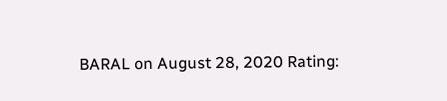BARAL on August 28, 2020 Rating: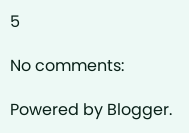5

No comments:

Powered by Blogger.